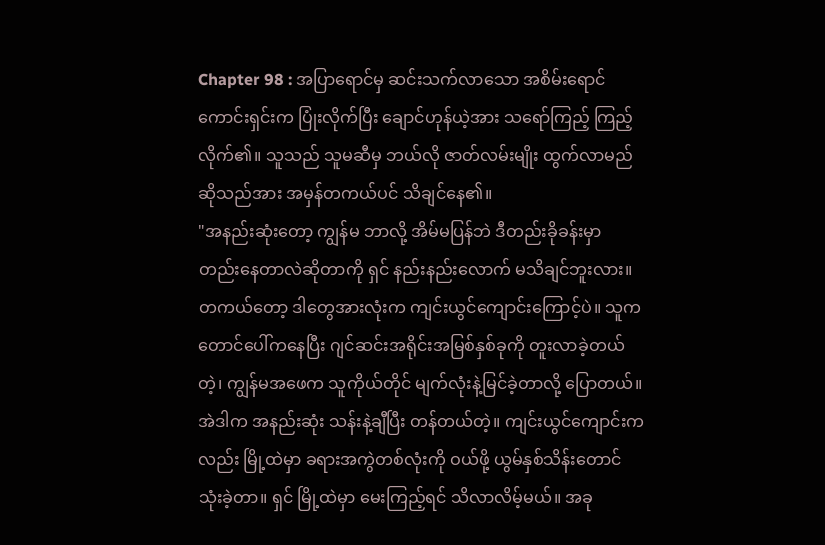Chapter 98 : အပြာရောင်မှ ဆင်းသက်လာသော အစိမ်းရောင်
ကောင်းရှင်းက ပြုံးလိုက်ပြီး ချောင်ဟုန်ယဲ့အား သရော်ကြည့် ကြည့်လိုက်၏။ သူသည် သူမဆီမှ ဘယ်လို ဇာတ်လမ်းမျိုး ထွက်လာမည်ဆိုသည်အား အမှန်တကယ်ပင် သိချင်နေ၏။
"အနည်းဆုံးတော့ ကျွန်မ ဘာလို့ အိမ်မပြန်ဘဲ ဒီတည်းခိုခန်းမှာ တည်းနေတာလဲဆိုတာကို ရှင် နည်းနည်းလောက် မသိချင်ဘူးလား။ တကယ်တော့ ဒါတွေအားလုံးက ကျင်းယွင်ကျောင်းကြောင့်ပဲ။ သူက တောင်ပေါ်ကနေပြီး ဂျင်ဆင်းအရိုင်းအမြစ်နှစ်ခုကို တူးလာခဲ့တယ်တဲ့၊ ကျွန်မအဖေက သူကိုယ်တိုင် မျက်လုံးနဲ့မြင်ခဲ့တာလို့ ပြောတယ်။ အဲဒါက အနည်းဆုံး သန်းနဲ့ချီပြီး တန်တယ်တဲ့။ ကျင်းယွင်ကျောင်းကလည်း မြို့ထဲမှာ ခရားအကွဲတစ်လုံးကို ဝယ်ဖို့ ယွမ်နှစ်သိန်းတောင် သုံးခဲ့တာ။ ရှင် မြို့ထဲမှာ မေးကြည့်ရင် သိလာလိမ့်မယ်။ အခု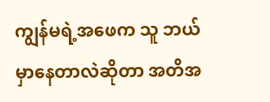ကျွန်မရဲ့အဖေက သူ ဘယ်မှာနေတာလဲဆိုတာ အတိအ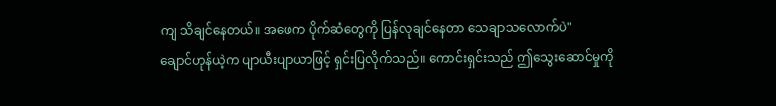ကျ သိချင်နေတယ်။ အဖေက ပိုက်ဆံတွေကို ပြန်လုချင်နေတာ သေချာသလောက်ပဲ"
ချောင်ဟုန်ယဲ့က ပျာယီးပျာယာဖြင့် ရှင်းပြလိုက်သည်။ ကောင်းရှင်းသည် ဤသွေးဆောင်မှုကို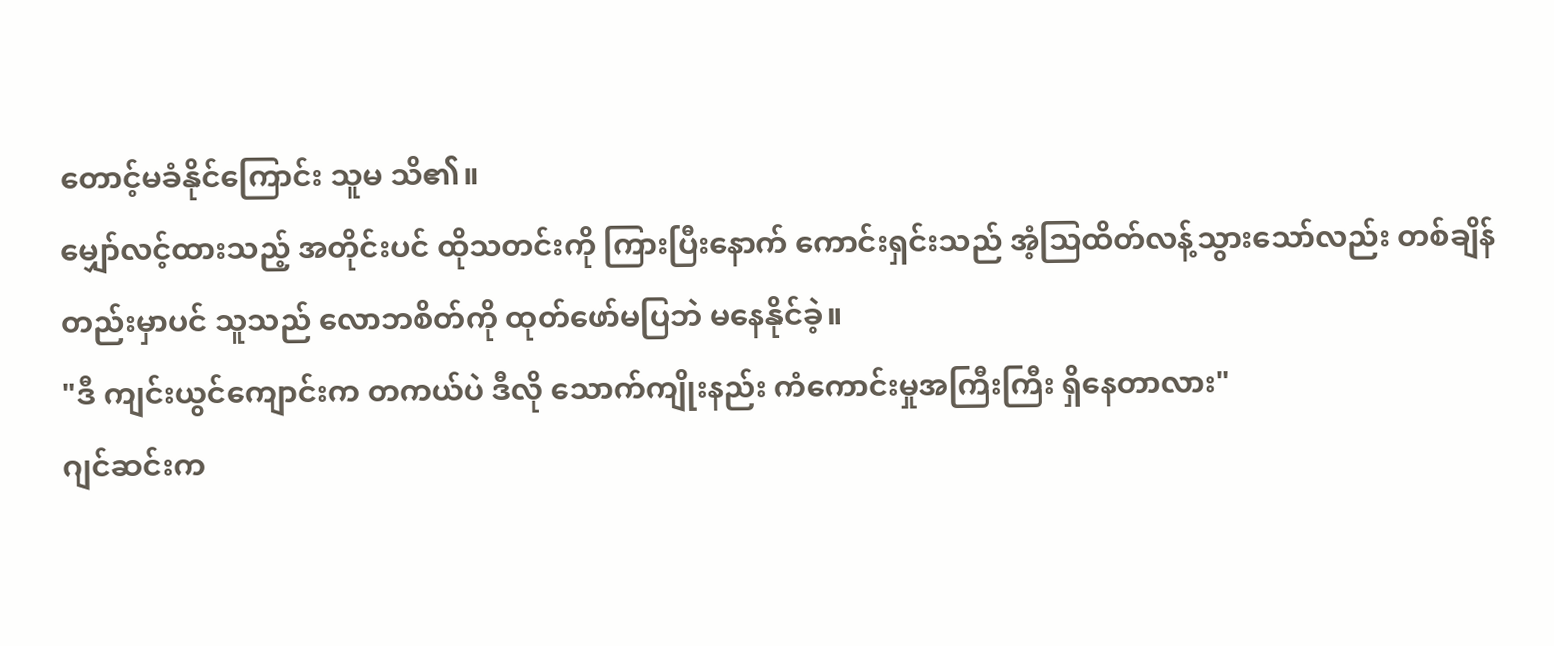တောင့်မခံနိုင်ကြောင်း သူမ သိ၏။
မျှော်လင့်ထားသည့် အတိုင်းပင် ထိုသတင်းကို ကြားပြီးနောက် ကောင်းရှင်းသည် အံ့သြထိတ်လန့်သွားသော်လည်း တစ်ချိန်တည်းမှာပင် သူသည် လောဘစိတ်ကို ထုတ်ဖော်မပြဘဲ မနေနိုင်ခဲ့။
"ဒီ ကျင်းယွင်ကျောင်းက တကယ်ပဲ ဒီလို သောက်ကျိုးနည်း ကံကောင်းမှုအကြီးကြီး ရှိနေတာလား"
ဂျင်ဆင်းက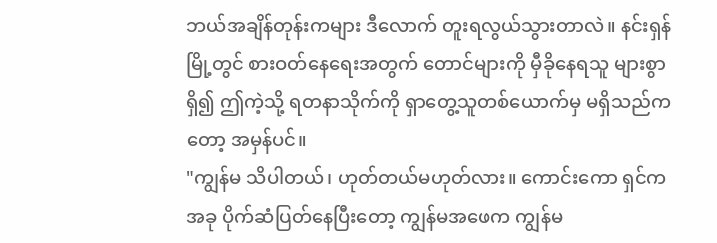ဘယ်အချိန်တုန်းကများ ဒီလောက် တူးရလွယ်သွားတာလဲ။ နင်းရှန်မြို့တွင် စားဝတ်နေရေးအတွက် တောင်များကို မှီခိုနေရသူ များစွာရှိ၍ ဤကဲ့သို့ ရတနာသိုက်ကို ရှာတွေ့သူတစ်ယောက်မှ မရှိသည်ကတော့ အမှန်ပင်။
"ကျွန်မ သိပါတယ်၊ ဟုတ်တယ်မဟုတ်လား။ ကောင်းကော ရှင်က အခု ပိုက်ဆံပြတ်နေပြီးတော့ ကျွန်မအဖေက ကျွန်မ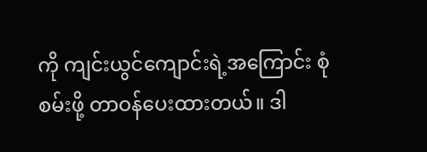ကို ကျင်းယွင်ကျောင်းရဲ့အကြောင်း စုံစမ်းဖို့ တာဝန်ပေးထားတယ်။ ဒါ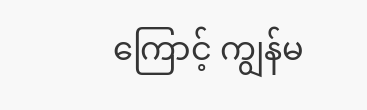ကြောင့် ကျွန်မ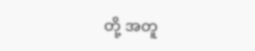တို့ အတူ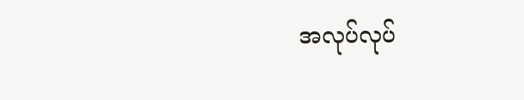အလုပ်လုပ်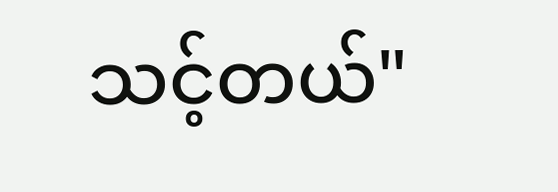သင့်တယ်"